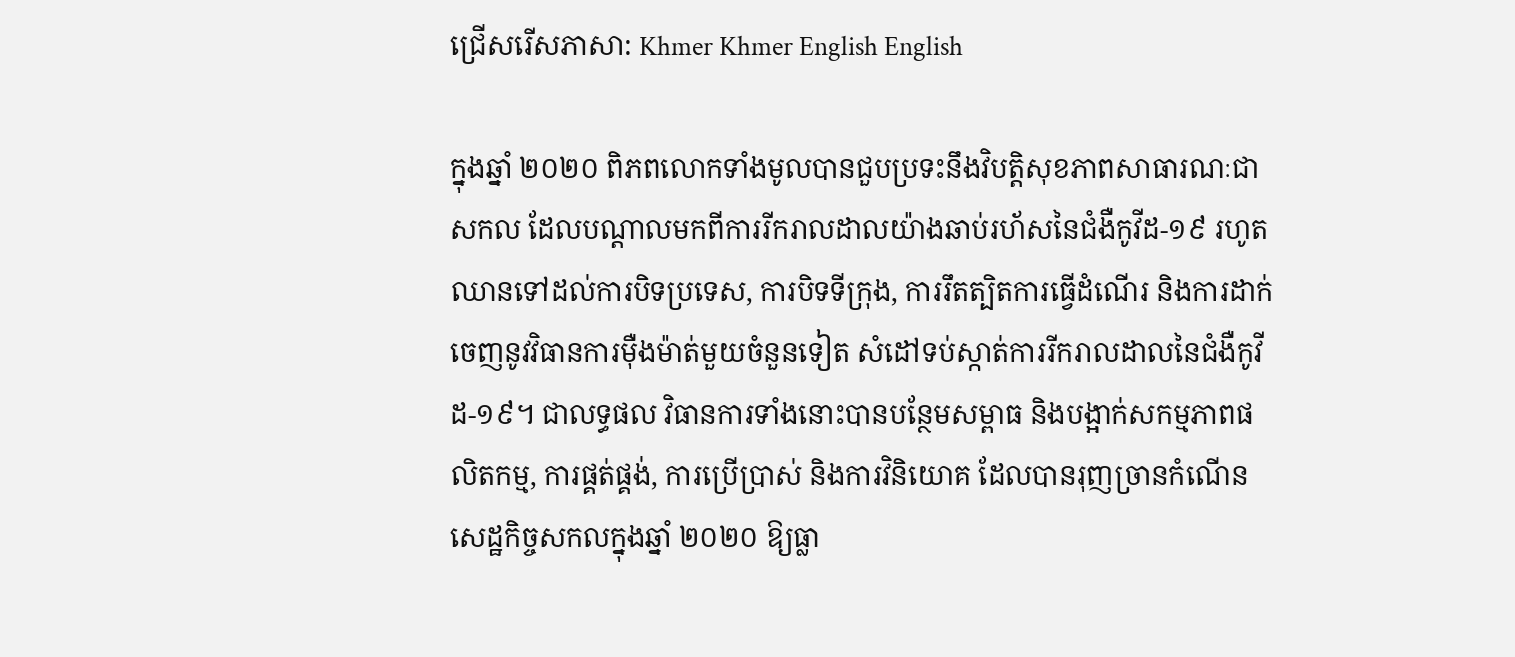ជ្រើសរើសភាសា: Khmer Khmer English English

ក្នុងឆ្នាំ ២០២០ ពិភពលោកទាំងមូលបានជួបប្រទះនឹងវិបត្តិសុខភាពសាធារណៈជាសកល ដែលបណ្តាលមកពីការរីករាលដាលយ៉ាងឆាប់រហ័សនៃជំងឺកូវីដ-១៩ រហូតឈានទៅដល់ការបិទប្រទេស, ការបិទទីក្រុង, ការរឹតត្បិតការធ្វើដំណើរ និងការដាក់ចេញនូវវិធានការម៉ឺងម៉ាត់មួយចំនួនទៀត សំដៅទប់ស្កាត់ការរីករាលដាលនៃជំងឺកូវីដ-១៩។ ជាលទ្ធផល វិធានការទាំងនោះបានបន្ថែមសម្ពាធ និងបង្អាក់សកម្មភាពផលិតកម្ម, ការផ្គត់ផ្គង់, ការប្រើប្រាស់ និងការវិនិយោគ ដែលបានរុញច្រានកំណើនសេដ្ឋកិច្ចសកលក្នុងឆ្នាំ ២០២០ ឱ្យធ្លា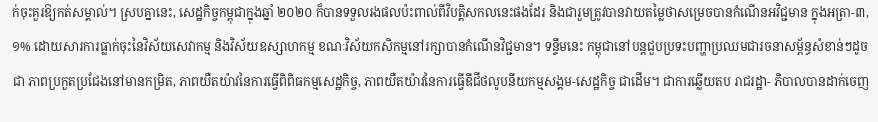ក់ចុះគួរឱ្យកត់សម្គាល់។ ស្របគ្នានេះ, សេដ្ឋកិច្ចកម្ពុជាក្នុងឆ្នាំ ២០២០ ក៏បានទទួលរងផលប៉ះពាល់ពីវិបត្តិសកលនេះផងដែរ និងជារួមត្រូវបានវាយតម្លៃថាសម្រេចបានកំណើនអវិជ្ជមាន ក្នុងអត្រា-៣,១% ដោយសារការធ្លាក់ចុះនៃវិស័យសេវាកម្ម និងវិស័យឧស្សាហកម្ម ខណៈវិស័យកសិកម្មនៅរក្សាបានកំណើនវិជ្ជមាន។ ទន្ទឹមនេះ កម្ពុជានៅបន្តជួបប្រទះបញ្ហាប្រឈមជារចនាសម្ព័ន្ធសំខាន់ៗដូចជា ភាពប្រកួតប្រជែងនៅមានកម្រិត, ភាពយឺតយ៉ាវនៃការធ្វើពិពិធកម្មសេដ្ឋកិច្ច, ភាពយឺតយ៉ាវនៃការធ្វើឌីជីថលូបនីយកម្មសង្គម-សេដ្ឋកិច្ច ជាដើម។ ជាការឆ្លើយតប រាជរដ្ឋា- ភិបាលបានដាក់ចេញ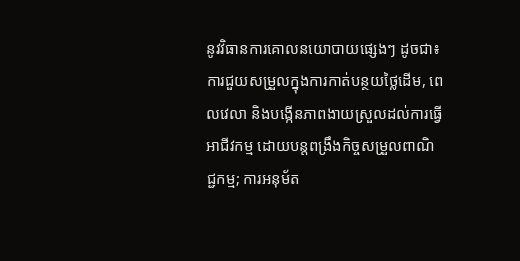នូវវិធានការគោលនយោបាយផ្សេងៗ ដូចជា៖ ការជួយសម្រួលក្នុងការកាត់បន្ថយថ្លៃដើម, ពេលវេលា និងបង្កើនភាពងាយស្រួលដល់ការធ្វើអាជីវកម្ម ដោយបន្តពង្រឹងកិច្ចសម្រួលពាណិជ្ជកម្ម; ការអនុម័ត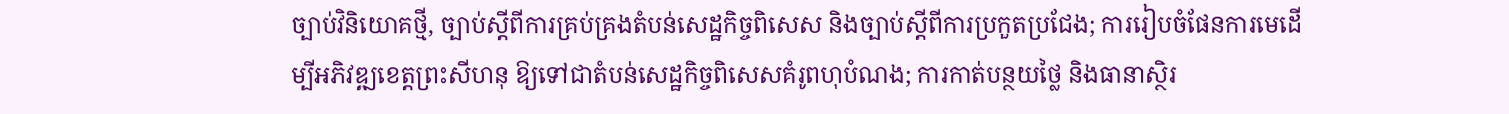ច្បាប់វិនិយោគថ្មី, ច្បាប់ស្តីពីការគ្រប់គ្រងតំបន់សេដ្ឋកិច្ចពិសេស និងច្បាប់ស្តីពីការប្រកួតប្រជែង; ការរៀបចំផែនការមេដើម្បីអភិវឌ្ឍខេត្តព្រះសីហនុ ឱ្យទៅជាតំបន់សេដ្ឋកិច្ចពិសេសគំរូពហុបំណង; ការកាត់បន្ថយថ្លៃ និងធានាស្ថិរ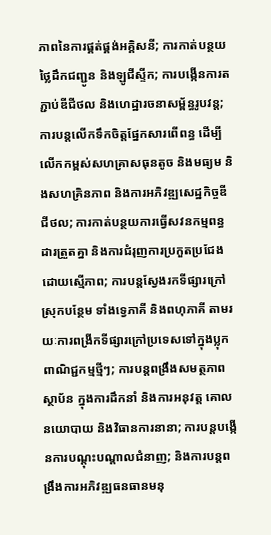ភាពនៃការផ្គត់ផ្គង់អគ្គិសនី; ការកាត់បន្ថយថ្លៃដឹកជញ្ជូន និងឡូជីស្ទីក; ការបង្កើនការតភ្ជាប់ឌីជីថល និងហេដ្ឋារចនាសម្ព័ន្ធរូបវន្ត; ការបន្តលើកទឹកចិត្តផ្នែកសារពើពន្ធ ដើម្បីលើកកម្ពស់សហគ្រាសធុនតូច និងមធ្យម និងសហគ្រិនភាព និងការអភិវឌ្ឍសេដ្ឋកិច្ចឌីជីថល; ការកាត់បន្ថយការធ្វើសវនកម្មពន្ធដារត្រួតគ្នា និងការជំរុញការប្រកួតប្រជែងដោយស្មើភាព; ការបន្តស្វែងរកទីផ្សារក្រៅស្រុកបន្ថែម ទាំងទ្វេភាគី និងពហុភាគី តាមរយៈការពង្រីកទីផ្សារក្រៅប្រទេសទៅក្នុងប្លុកពាណិជ្ជកម្មថ្មីៗ; ការបន្តពង្រឹងសមត្ថភាពស្ថាប័ន ក្នុងការដឹកនាំ និងការអនុវត្ត គោលនយោបាយ និងវិធានការនានា; ការបន្តបង្កើនការបណ្តុះបណ្តាលជំនាញ; និងការបន្តពង្រឹងការអភិវឌ្ឍធនធានមនុ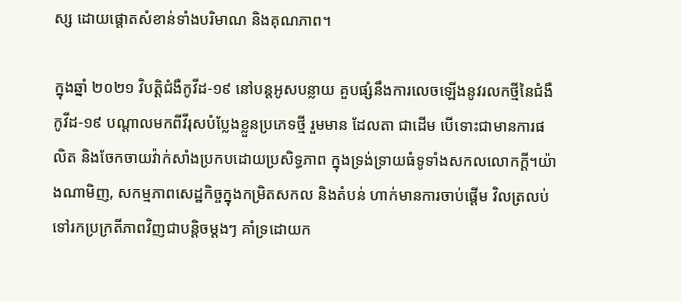ស្ស ដោយផ្តោតសំខាន់ទាំងបរិមាណ និងគុណភាព។

ក្នុងឆ្នាំ ២០២១ វិបត្តិជំងឺកូវីដ-១៩ នៅបន្តអូសបន្លាយ គួបផ្សំនឹងការលេចឡើងនូវរលកថ្មីនៃជំងឺកូវីដ-១៩ បណ្តាលមកពីវីរុសបំប្លែងខ្លួនប្រភេទថ្មី រួមមាន ដែលតា ជាដើម បើទោះជាមានការផលិត និងចែកចាយវ៉ាក់សាំងប្រកបដោយប្រសិទ្ធភាព ក្នុងទ្រង់ទ្រាយធំទូទាំងសកលលោកក្តី។យ៉ាងណាមិញ, សកម្មភាពសេដ្ឋកិច្ចក្នុងកម្រិតសកល និងតំបន់ ហាក់មានការចាប់ផ្តើម វិលត្រលប់ទៅរកប្រក្រតីភាពវិញជាបន្តិចម្តងៗ គាំទ្រដោយក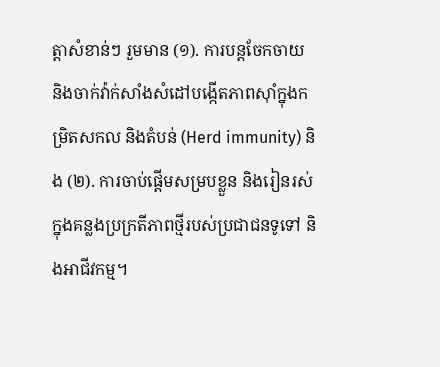ត្តាសំខាន់ៗ រួមមាន (១). ការបន្តចែកចាយ និងចាក់វ៉ាក់សាំងសំដៅបង្កើតភាពស៊ាំក្នុងកម្រិតសកល និងតំបន់ (Herd immunity) និង (២). ការចាប់ផ្តើមសម្របខ្លួន និងរៀនរស់ក្នុងគន្លងប្រក្រតីភាពថ្មីរបស់ប្រជាជនទូទៅ និងអាជីវកម្ម។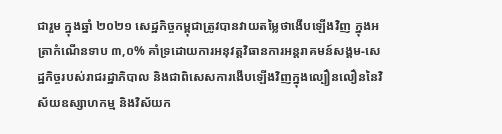ជារួម ក្នុងឆ្នាំ ២០២១ សេដ្ឋកិច្ចកម្ពុជាត្រូវបានវាយតម្លៃថាងើបឡើងវិញ ក្នុងអត្រាកំណើនទាប ៣,០% គាំទ្រដោយការអនុវត្តវិធានការអន្តរាគមន៍សង្គម-សេដ្ឋកិច្ចរបស់រាជរដ្ឋាភិបាល និងជាពិសេសការងើបឡើងវិញក្នុងល្បឿនលឿននៃវិស័យឧស្សាហកម្ម និងវិស័យក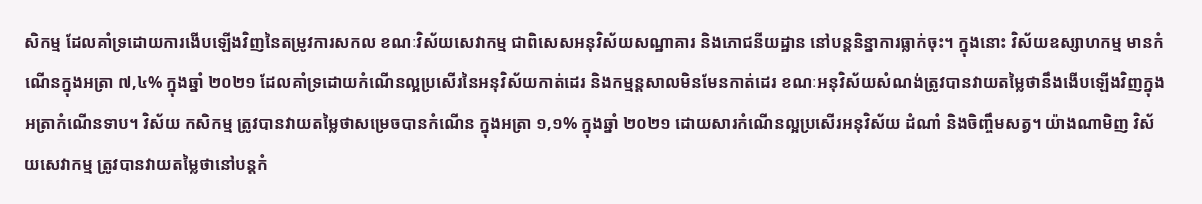សិកម្ម ដែលគាំទ្រដោយការងើបឡើងវិញនៃតម្រូវការសកល ខណៈវិស័យសេវាកម្ម ជាពិសេសអនុវិស័យសណ្ឋាគារ និងភោជនីយដ្ឋាន នៅបន្តនិន្នាការធ្លាក់ចុះ។ ក្នុងនោះ វិស័យឧស្សាហកម្ម មានកំណើនក្នុងអត្រា ៧,៤% ក្នុងឆ្នាំ ២០២១ ដែលគាំទ្រដោយកំណើនល្អប្រសើរនៃអនុវិស័យកាត់ដេរ និងកម្មន្តសាលមិនមែនកាត់ដេរ ខណៈអនុវិស័យសំណង់ត្រូវបានវាយតម្លៃថានឹងងើបឡើងវិញក្នុងអត្រាកំណើនទាប។ វិស័យ កសិកម្ម ត្រូវបានវាយតម្លៃថាសម្រេចបានកំណើន ក្នុងអត្រា ១,១% ក្នុងឆ្នាំ ២០២១ ដោយសារកំណើនល្អប្រសើរអនុវិស័យ ដំណាំ និងចិញ្ចឹមសត្វ។ យ៉ាងណាមិញ វិស័យសេវាកម្ម ត្រូវបានវាយតម្លៃថានៅបន្តកំ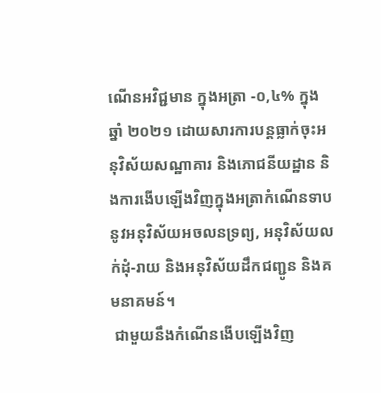ណើនអវិជ្ជមាន ក្នុងអត្រា -០,៤% ក្នុងឆ្នាំ ២០២១ ដោយសារការបន្តធ្លាក់ចុះអនុវិស័យសណ្ឋាគារ និងភោជនីយដ្ឋាន និងការងើបឡើងវិញក្នុងអត្រាកំណើនទាបនូវអនុវិស័យអចលនទ្រព្យ, អនុវិស័យលក់ដុំ-រាយ និងអនុវិស័យដឹកជញ្ជូន និងគមនាគមន៍។
 ជាមួយនឹងកំណើនងើបឡើងវិញ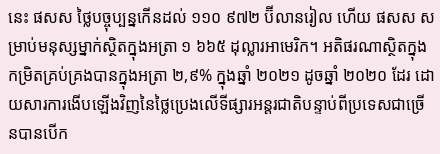នេះ ផសស ថ្លៃបច្ចុប្បន្នកើនដល់ ១១០ ៩៧២ ប៊ីលានរៀល ហើយ ផសស សម្រាប់មនុស្សម្នាក់ស្ថិតក្នុងអត្រា ១ ៦៦៥ ដុល្លារអាមេរិក។ អតិផរណាស្ថិតក្នុងកម្រិតគ្រប់គ្រងបានក្នុងអត្រា ២,៩% ក្នុងឆ្នាំ ២០២១ ដូចឆ្នាំ ២០២០ ដែរ ដោយសារការងើបឡើងវិញនៃថ្លៃប្រេងលើទីផ្សារអន្តរជាតិបន្ទាប់ពីប្រទេសជាច្រើនបានបើក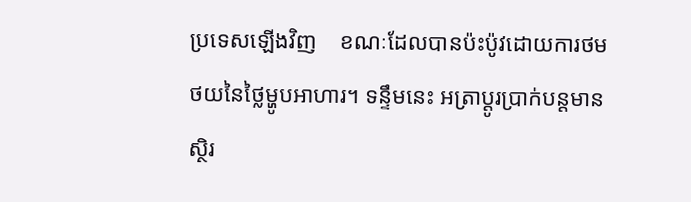ប្រទេសឡើងវិញ    ខណៈដែលបានប៉ះប៉ូវដោយការថមថយនៃថ្លៃម្ហូបអាហារ។ ទន្ទឹមនេះ អត្រាប្ដូរប្រាក់បន្តមានស្ថិរ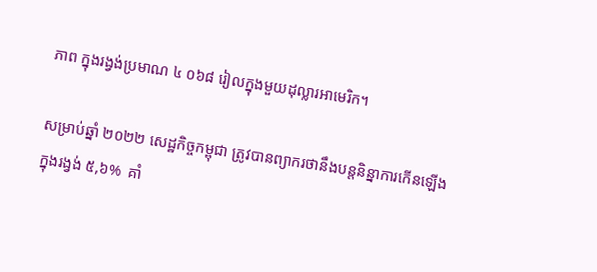ភាព ក្នុងរង្វង់ប្រមាណ ៤ ០៦៨ រៀលក្នុងមួយដុល្លារអាមេរិក។

សម្រាប់ឆ្នាំ ២០២២ សេដ្ឋកិច្ចកម្ពុជា ត្រូវបានព្យាករថានឹងបន្តនិន្នាការកើនឡើង ក្នុងរង្វង់ ៥,៦%  គាំ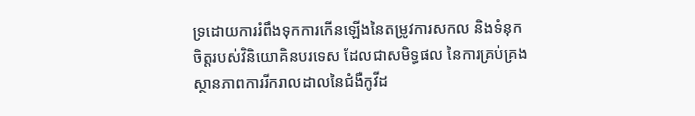ទ្រដោយការរំពឹងទុកការកើនឡើងនៃតម្រូវការសកល និងទំនុកចិត្តរបស់វិនិយោគិនបរទេស ដែលជាសមិទ្ធផល នៃការគ្រប់គ្រងស្ថានភាពការរីករាលដាលនៃជំងឺកូវីដ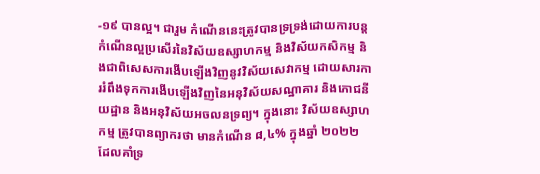-១៩ បានល្អ។ ជារួម កំណើននេះត្រូវបានទ្រទ្រង់ដោយការបន្តកំណើនល្អប្រសើរនៃវិស័យឧស្សាហកម្ម និងវិស័យកសិកម្ម និងជាពិសេសការងើបឡើងវិញនូវវិស័យសេវាកម្ម ដោយសារការរំពឹងទុកការងើបឡើងវិញនៃអនុវិស័យសណ្ឋាគារ និងភោជនីយដ្ឋាន និងអនុវិស័យអចលនទ្រព្យ។ ក្នុងនោះ វិស័យឧស្សាហកម្ម ត្រូវបានព្យាករថា មានកំណើន ៨,៤% ក្នុងឆ្នាំ ២០២២ ដែលគាំទ្រ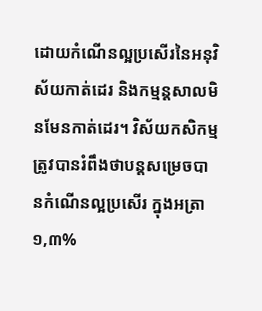ដោយកំណើនល្អប្រសើរនៃអនុវិស័យកាត់ដេរ និងកម្មន្តសាលមិនមែនកាត់ដេរ។ វិស័យកសិកម្ម ត្រូវបានរំពឹងថាបន្តសម្រេចបានកំណើនល្អប្រសើរ ក្នុងអត្រា ១,៣%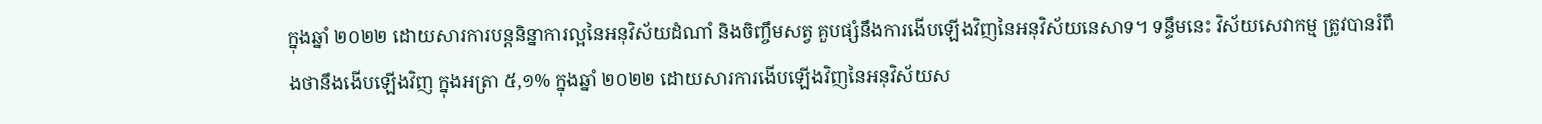ក្នុងឆ្នាំ ២០២២ ដោយសារការបន្តនិន្នាការល្អនៃអនុវិស័យដំណាំ និងចិញ្ចឹមសត្វ គួបផ្សំនឹងការងើបឡើងវិញនៃអនុវិស័យនេសាទ។ ទន្ទឹមនេះ វិស័យសេវាកម្ម ត្រូវបានរំពឹងថានឹងងើបឡើងវិញ ក្នុងអត្រា ៥,១% ក្នុងឆ្នាំ ២០២២ ដោយសារការងើបឡើងវិញនៃអនុវិស័យស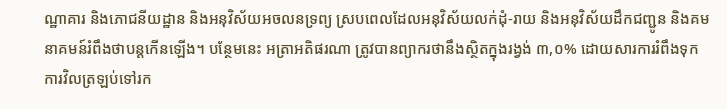ណ្ឋាគារ និងភោជនីយដ្ឋាន និងអនុវិស័យអចលនទ្រព្យ ស្របពេលដែលអនុវិស័យលក់ដុំ-រាយ និងអនុវិស័យដឹកជញ្ជូន និងគមនាគមន៍រំពឹងថាបន្តកើនឡើង។ បន្ថែមនេះ អត្រាអតិផរណា ត្រូវបានព្យាករថានឹងស្ថិតក្នុងរង្វង់ ៣,០% ដោយសារការរំពឹងទុកការវិលត្រឡប់ទៅរក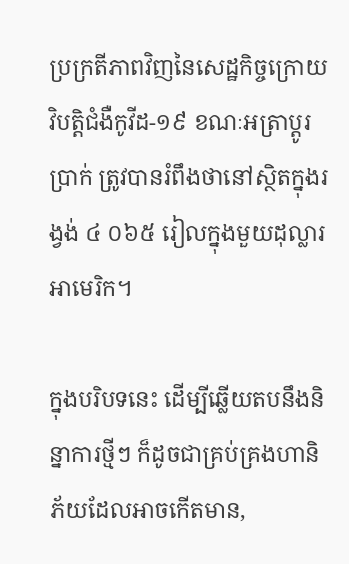ប្រក្រតីភាពវិញនៃសេដ្ឋកិច្ចក្រោយវិបត្តិជំងឺកូវីដ-១៩ ខណៈអត្រាប្តូរប្រាក់ ត្រូវបានរំពឹងថានៅស្ថិតក្នុងរង្វង់ ៤ ០៦៥ រៀលក្នុងមួយដុល្លារអាមេរិក។

ក្នុងបរិបទនេះ ដើម្បីឆ្លើយតបនឹងនិន្នាការថ្មីៗ ក៏ដូចជាគ្រប់គ្រងហានិភ័យដែលអាចកើតមាន,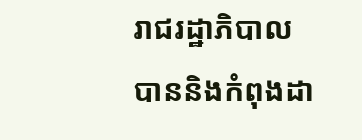រាជរដ្ឋាភិបាល បាននិងកំពុងដា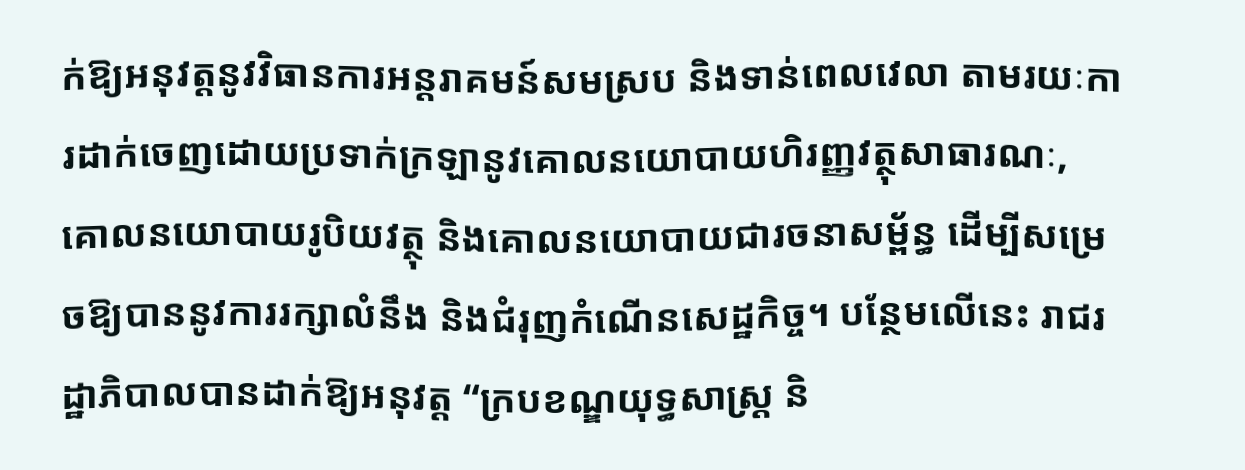ក់ឱ្យអនុវត្តនូវវិធានការអន្តរាគមន៍សមស្រប និងទាន់ពេលវេលា តាមរយៈការដាក់ចេញដោយប្រទាក់ក្រឡានូវគោលនយោបាយហិរញ្ញវត្ថុសាធារណៈ, គោលនយោបាយរូបិយវត្ថុ និងគោលនយោបាយជារចនាសម្ព័ន្ធ ដើម្បីសម្រេចឱ្យបាននូវការរក្សាលំនឹង និងជំរុញកំណើនសេដ្ឋកិច្ច។ បន្ថែមលើនេះ រាជរដ្ឋាភិបាលបានដាក់ឱ្យអនុវត្ត “ក្របខណ្ឌយុទ្ធសាស្រ្ដ និ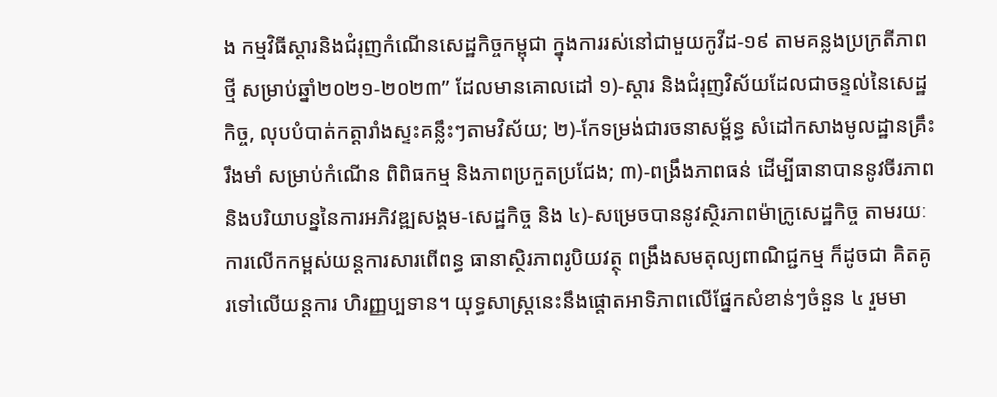ង កម្មវិធីស្ដារនិងជំរុញកំណើនសេដ្ឋកិច្ចកម្ពុជា ក្នុងការរស់នៅជាមួយកូវីដ-១៩ តាមគន្លងប្រក្រតីភាពថ្មី សម្រាប់ឆ្នាំ២០២១-២០២៣” ដែលមានគោលដៅ ១)-ស្ដារ និងជំរុញវិស័យដែលជាចន្ទល់នៃសេដ្ឋកិច្ច, លុបបំបាត់កត្តារាំងស្ទះគន្លឹះៗតាមវិស័យ; ២)-កែទម្រង់ជារចនាសម្ព័ន្ធ សំដៅកសាងមូលដ្ឋានគ្រឹះរឹងមាំ សម្រាប់កំណើន ពិពិធកម្ម និងភាពប្រកួតប្រជែង; ៣)-ពង្រឹងភាពធន់ ដើម្បីធានាបាននូវចីរភាព និងបរិយាបន្ននៃការអភិវឌ្ឍសង្គម-សេដ្ឋកិច្ច និង ៤)-សម្រេចបាននូវស្ថិរភាពម៉ាក្រូសេដ្ឋកិច្ច តាមរយៈការលើកកម្ពស់យន្ដការសារពើពន្ធ ធានាស្ថិរភាពរូបិយវត្ថុ ពង្រឹងសមតុល្យពាណិជ្ជកម្ម ក៏ដូចជា គិតគូរទៅលើយន្ដការ ហិរញ្ញប្បទាន។ យុទ្ធសាស្រ្ដនេះនឹងផ្ដោតអាទិភាពលើផ្នែកសំខាន់ៗចំនួន ៤ រួមមា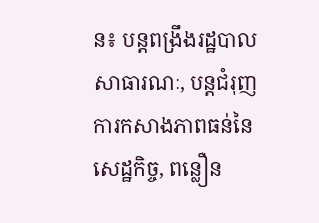ន៖ បន្តពង្រឹងរដ្ឋបាលសាធារណៈ, បន្តជំរុញការកសាងភាពធន់នៃសេដ្ឋកិច្ច, ពន្លឿន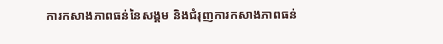ការកសាងភាពធន់នៃសង្គម និងជំរុញការកសាងភាពធន់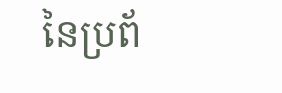នៃប្រព័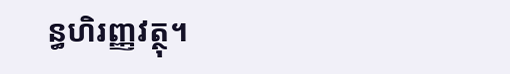ន្ធហិរញ្ញវត្ថុ។